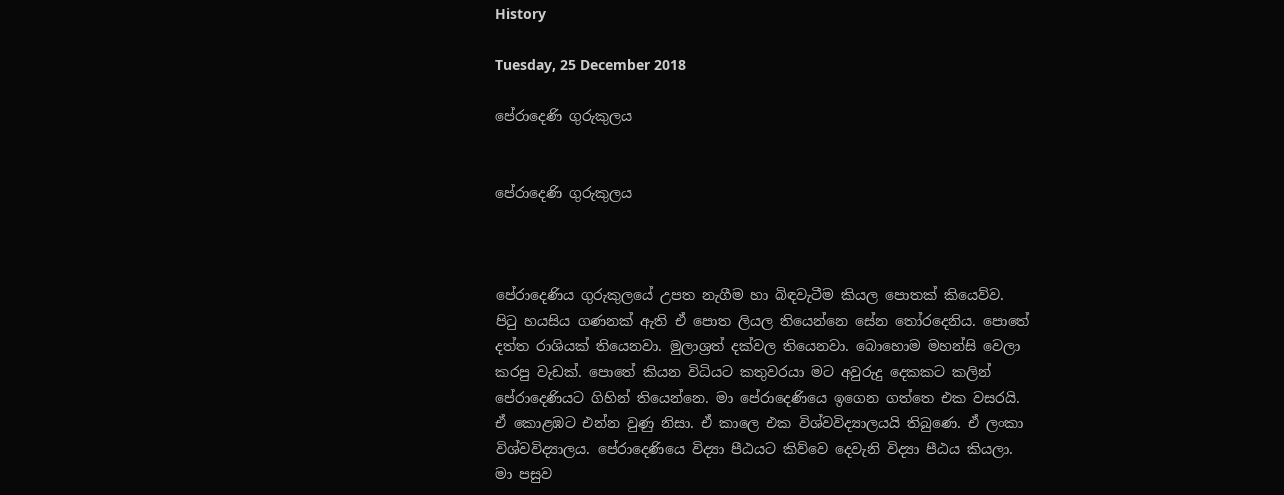History

Tuesday, 25 December 2018

පේරාදෙණි ගුරුකුලය


පේරාදෙණි ගුරුකුලය



පේරාදෙණිය ගුරුකුලයේ උපත නැගීම හා බිඳවැටීම කියල පොතක් කියෙව්ව. පිටු හයසිය ගණනක් ඇති ඒ පොත ලියල තියෙන්නෙ සේන තෝරදෙනිය. පොතේ දත්ත රාශියක් තියෙනවා. මුලාශ්‍රත් දක්වල තියෙනවා. බොහොම මහන්සි වෙලා කරපු වැඩක්. පොතේ කියන විධියට කතුවරයා මට අවුරුදු දෙකකට කලින් පේරාදෙණියට ගිහින් තියෙන්නෙ. මා පේරාදෙණියෙ ඉගෙන ගත්තෙ එක වසරයි. ඒ කොළඹට එන්න වුණු නිසා. ඒ කාලෙ එක විශ්වවිද්‍යාලයයි තිබුණෙ. ඒ ලංකා විශ්වවිද්‍යාලය. පේරාදෙණියෙ විද්‍යා පීඨයට කිව්වෙ දෙවැනි විද්‍යා පීඨය කියලා. මා පසුව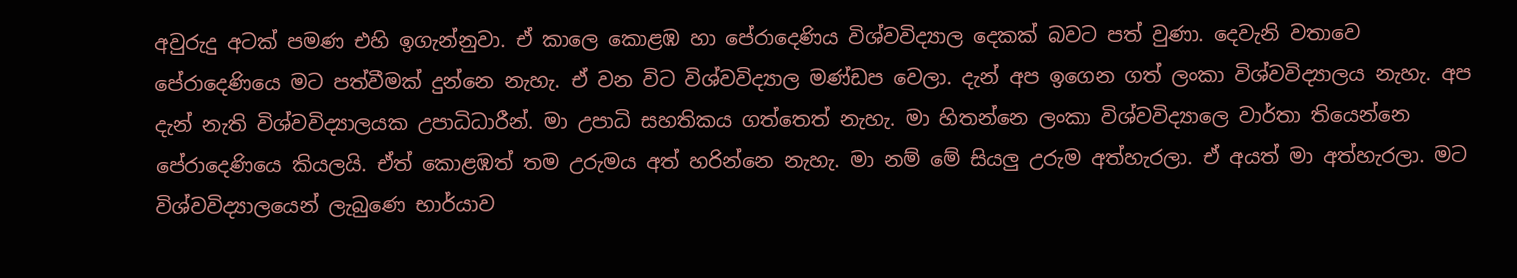අවුරුදු අටක් පමණ එහි ඉගැන්නුවා. ඒ කාලෙ කොළඹ හා පේරාදෙණිය විශ්වවිද්‍යාල දෙකක් බවට පත් වුණා. දෙවැනි වතාවෙ පේරාදෙණියෙ මට පත්වීමක් දුන්නෙ නැහැ. ඒ වන විට විශ්වවිද්‍යාල මණ්ඩප වෙලා. දැන් අප ඉගෙන ගත් ලංකා විශ්වවිද්‍යාලය නැහැ. අප දැන් නැති විශ්වවිද්‍යාලයක උපාධිධාරීන්. මා උපාධි සහතිකය ගත්තෙත් නැහැ. මා හිතන්නෙ ලංකා විශ්වවිද්‍යාලෙ වාර්තා තියෙන්නෙ පේරාදෙණියෙ කියලයි. ඒත් කොළඹත් තම උරුමය අත් හරින්නෙ නැහැ. මා නම් මේ සියලු උරුම අත්හැරලා. ඒ අයත් මා අත්හැරලා. මට විශ්වවිද්‍යාලයෙන් ලැබුණෙ භාර්යාව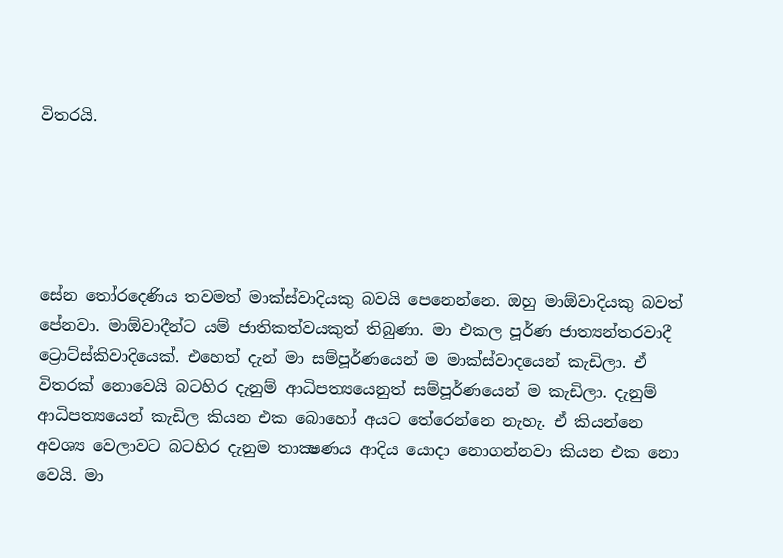විතරයි.





සේන තෝරදෙණිය තවමත් මාක්ස්වාදියකු බවයි පෙනෙන්නෙ. ඔහු මාඕවාදියකු බවත් පේනවා. මාඕවාදීන්ට යම් ජාතිකත්වයකුත් තිබුණා. මා එකල පූර්ණ ජාත්‍යන්තරවාදී ට්‍රොට්ස්කිවාදියෙක්. එහෙත් දැන් මා සම්පූර්ණයෙන් ම මාක්ස්වාදයෙන් කැඩිලා. ඒ විතරක් නොවෙයි බටහිර දැනුම් ආධිපත්‍යයෙනුත් සම්පූර්ණයෙන් ම කැඩිලා. දැනුම් ආධිපත්‍යයෙන් කැඩිල කියන එක බොහෝ අයට තේරෙන්නෙ නැහැ. ඒ කියන්නෙ අවශ්‍ය වෙලාවට බටහිර දැනුම තාක්‍ෂණය ආදිය යොදා නොගන්නවා කියන එක නො වෙයි. මා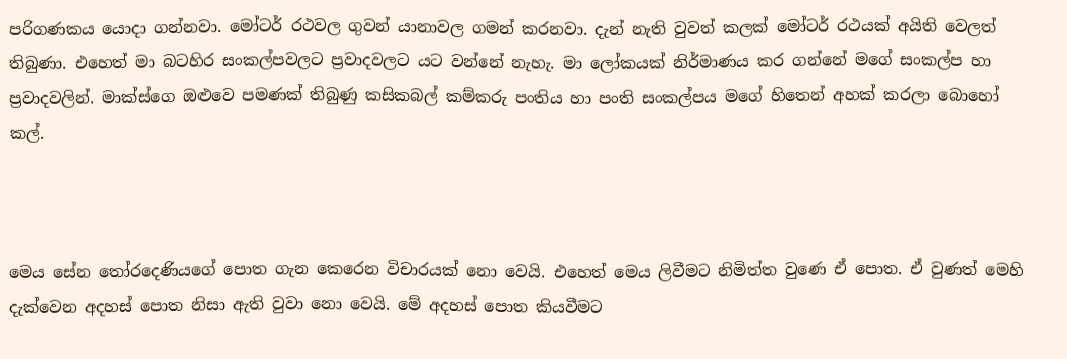පරිගණකය යොදා ගන්නවා. මෝටර් රථවල ගුවන් යානාවල ගමන් කරනවා. දැන් නැති වුවත් කලක් මෝටර් රථයක් අයිති වෙලත් තිබුණා. එහෙත් මා බටහිර සංකල්පවලට ප්‍රවාදවලට යට වන්නේ නැහැ. මා ලෝකයක් නිර්මාණය කර ගන්නේ මගේ සංකල්ප හා ප්‍රවාදවලින්. මාක්ස්ගෙ ඔළුවෙ පමණක් තිබුණු කසිකබල් කම්කරු පංතිය හා පංති සංකල්පය මගේ හිතෙන් අහක් කරලා බොහෝ කල්.



මෙය සේන තෝරදෙණියගේ පොත ගැන කෙරෙන විචාරයක් නො වෙයි. එහෙත් මෙය ලිවීමට නිමිත්ත වුණෙ ඒ පොත. ඒ වුණත් මෙහි දැක්වෙන අදහස් පොත නිසා ඇති වුවා නො වෙයි. මේ අදහස් පොත කියවීමට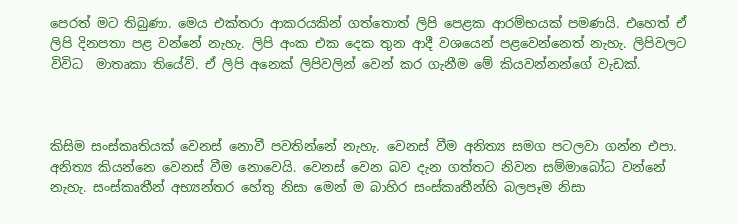පෙරත් මට තිබුණා. මෙය එක්තරා ආකරයකින් ගත්තොත් ලිපි පෙළක ආරම්භයක් පමණයි. එහෙත් ඒ ලිපි දිනපතා පළ වන්නේ නැහැ. ලිපි අංක එක දෙක තුන ආදී වශයෙන් පළවෙන්නෙත් නැහැ. ලිපිවලට විවිධ  මාතෘකා තියේවි. ඒ ලිපි අනෙක් ලිපිවලින් වෙන් කර ගැනීම මේ කියවන්නන්ගේ වැඩක්.



කිසිම සංස්කෘතියක් වෙනස් නොවී පවතින්නේ නැහැ. වෙනස් වීම අනිත්‍ය සමග පටලවා ගන්න එපා. අනිත්‍ය කියන්නෙ වෙනස් වීම නොවෙයි. වෙනස් වෙන බව දැන ගත්තට නිවන සම්මාබෝධ වන්නේ නැහැ. සංස්කෘතීන් අභ්‍යන්තර හේතු නිසා මෙන් ම බාහිර සංස්කෘතීන්හි බලපෑම නිසා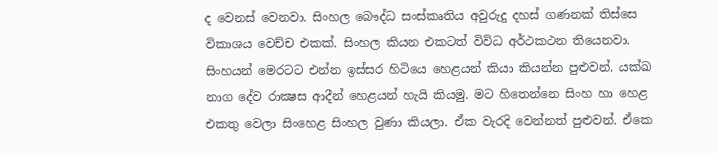ද වෙනස් වෙනවා. සිංහල බෞද්ධ සංස්කෘතිය අවුරුදු දහස් ගණනක් තිස්සෙ විකාශය වෙච්ච එකක්. සිංහල කියන එකටත් විවිධ අර්ථකථන තියෙනවා. සිංහයන් මෙරටට එන්න ඉස්සර හිටියෙ හෙළයන් කියා කියන්න පුළුවන්. යක්ඛ නාග දේව රාක්‍ෂස ආදීන් හෙළයන් හැයි කියමු. මට හිතෙන්නෙ සිංහ හා හෙළ එකතු වෙලා සිංහෙළ සිංහල වුණා කියලා. ඒක වැරදි වෙන්නත් පුළුවන්. ඒකෙ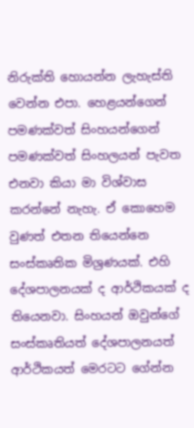නිරුක්ති හොයන්න ලැහැස්ති වෙන්න එපා. හෙළයන්ගෙන් පමණක්වත් සිංහයන්ගෙන් පමණක්වත් සිංහලයන් පැවත එනවා කියා මා විශ්වාස කරන්නේ නැහැ. ඒ කොහෙම වුණත් එතන තියෙන්නෙ සංස්කෘතික මිශ්‍රණයක්. එහි දේශපාලනයක් ද ආර්ථිකයක් ද තියෙනවා. සිංහයන් ඔවුන්ගේ සංස්කෘතියත් දේශපාලනයත් ආර්ථිකයත් මෙරටට ගේන්න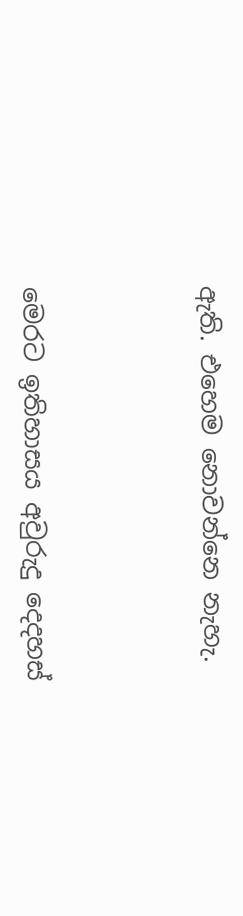ඇති. එහෙම නොවන්නෙ නැහැ.



මෙරට ඉතිහාසය අවුරුදු දෙදහස්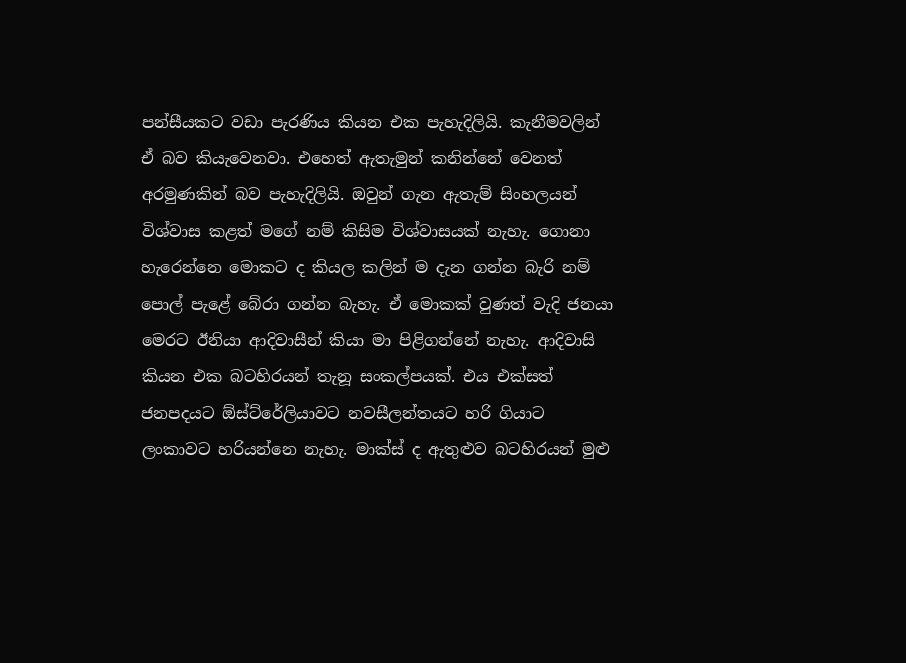පන්සීයකට වඩා පැරණිය කියන එක පැහැදිලියි. කැනීමවලින් ඒ බව කියැවෙනවා. එහෙත් ඇතැමුන් කනින්නේ වෙනත් අරමුණකින් බව පැහැදිලියි. ඔවුන් ගැන ඇතැම් සිංහලයන් විශ්වාස කළත් මගේ නම් කිසිම විශ්වාසයක් නැහැ. ගොනා හැරෙන්නෙ මොකට ද කියල කලින් ම දැන ගන්න බැරි නම් පොල් පැළේ බේරා ගන්න බැහැ. ඒ මොකක් වුණත් වැදි ජනයා මෙරට ඊනියා ආදිවාසීන් කියා මා පිළිගන්නේ නැහැ. ආදිවාසි කියන එක බටහිරයන් තැනූ සංකල්පයක්. එය එක්සත් ජනපදයට ඕස්ට්රේලියාවට නවසීලන්තයට හරි ගියාට ලංකාවට හරියන්නෙ නැහැ. මාක්ස් ද ඇතුළුව බටහිරයන් මුළු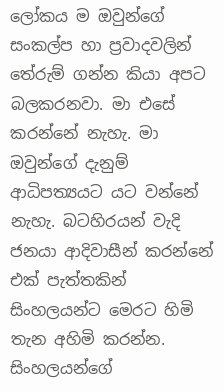ලෝකය ම ඔවුන්ගේ සංකල්ප හා ප්‍රවාදවලින් තේරුම් ගන්න කියා අපට බලකරනවා. මා එසේ කරන්නේ නැහැ. මා ඔවුන්ගේ දැනුම් ආධිපත්‍යයට යට වන්නේ නැහැ. බටහිරයන් වැදි ජනයා ආදිවාසීන් කරන්නේ එක් පැත්තකින් සිංහලයන්ට මෙරට හිමි තැන අහිමි කරන්න. සිංහලයන්ගේ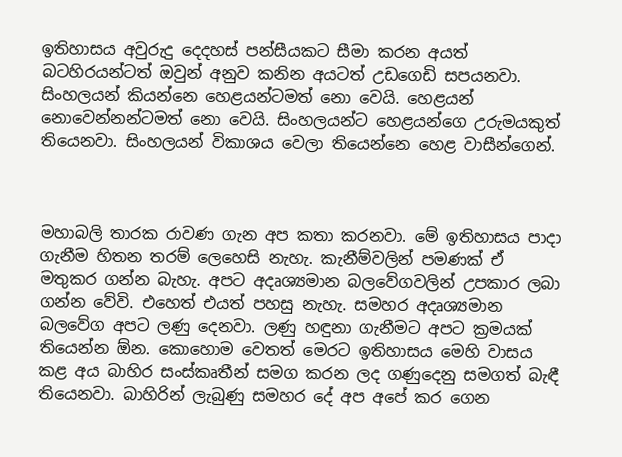ඉතිහාසය අවුරුදු දෙදහස් පන්සීයකට සීමා කරන අයත් බටහිරයන්ටත් ඔවුන් අනුව කනින අයටත් උඩගෙඩි සපයනවා. සිංහලයන් කියන්නෙ හෙළයන්ටමත් නො වෙයි. හෙළයන් නොවෙන්නන්ටමත් නො වෙයි. සිංහලයන්ට හෙළයන්ගෙ උරුමයකුත් තියෙනවා. සිංහලයන් විකාශය වෙලා තියෙන්නෙ හෙළ වාසීන්ගෙන්.



මහාබලි තාරක රාවණ ගැන අප කතා කරනවා. මේ ඉතිහාසය පාදා ගැනීම හිතන තරම් ලෙහෙසි නැහැ. කැනීම්වලින් පමණක් ඒ මතුකර ගන්න බැහැ. අපට අදෘශ්‍යමාන බලවේගවලින් උපකාර ලබා ගන්න වේවි. එහෙත් එයත් පහසු නැහැ. සමහර අදෘශ්‍යමාන බලවේග අපට ලණු දෙනවා. ලණු හඳුනා ගැනීමට අපට ක්‍රමයක් තියෙන්න ඕන. කොහොම වෙතත් මෙරට ඉතිහාසය මෙහි වාසය කළ අය බාහිර සංස්කෘතීන් සමග කරන ලද ගණුදෙනු සමගත් බැඳී  තියෙනවා. බාහිරින් ලැබුණු සමහර දේ අප අපේ කර ගෙන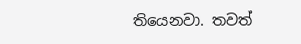තියෙනවා. තවත්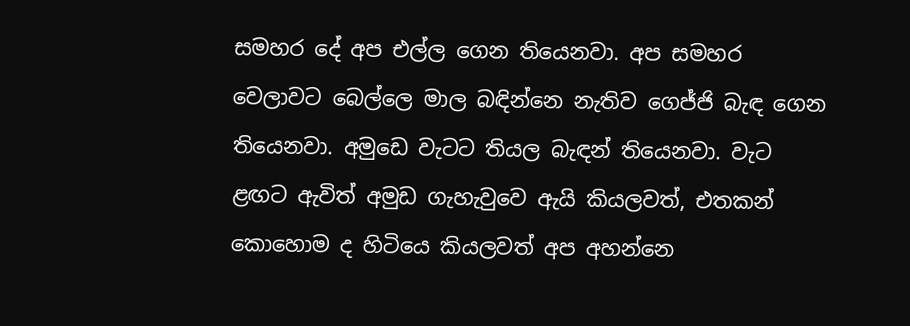සමහර දේ අප එල්ල ගෙන තියෙනවා. අප සමහර වෙලාවට බෙල්ලෙ මාල බඳින්නෙ නැතිව ගෙජ්ජි බැඳ ගෙන තියෙනවා. අමුඩෙ වැටට තියල බැඳන් තියෙනවා. වැට ළඟට ඇවිත් අමුඩ ගැහැවුවෙ ඇයි කියලවත්, එතකන් කොහොම ද හිටියෙ කියලවත් අප අහන්නෙ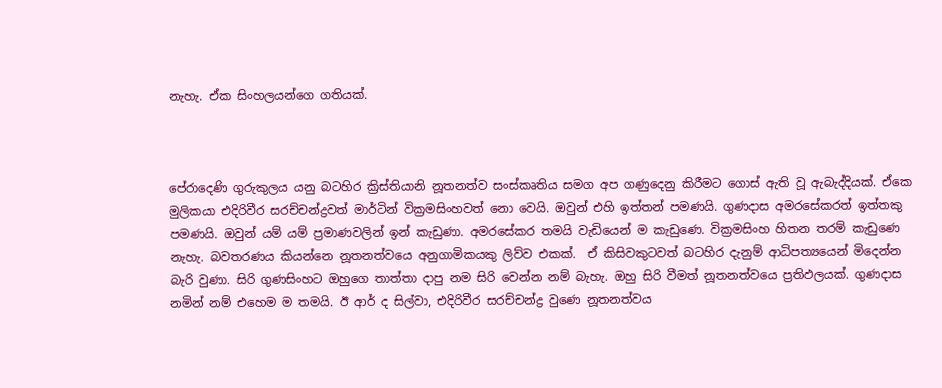නැහැ. ඒක සිංහලයන්ගෙ ගතියක්.



පේරාදෙණි ගුරුකුලය යනු බටහිර ක්‍රිස්තියානි නූතනත්ව සංස්කෘතිය සමග අප ගණුදෙනු කිරීමට ගොස් ඇති වූ ඇබැද්දියක්. ඒකෙ මුලිකයා එදිරිවීර සරච්චන්ද්‍රවත් මාර්ටින් වික්‍රමසිංහවත් නො වෙයි. ඔවුන් එහි ඉත්තන් පමණයි. ගුණදාස අමරසේකරත් ඉත්තකු පමණයි. ඔවුන් යම් යම් ප්‍රමාණවලින් ඉන් කැඩුණා. අමරසේකර තමයි වැඩියෙන් ම කැඩුණෙ. වික්‍රමසිංහ හිතන තරම් කැඩුණෙ නැහැ. බවතරණය කියන්නෙ නූතනත්වයෙ අනුගාමිකයකු ලිව්ව එකක්.  ඒ කිසිවකුටවත් බටහිර දැනුම් ආධිපත්‍යයෙන් මිදෙන්න බැරි වුණා. සිරි ගුණසිංහට ඔහුගෙ තාත්තා දාපු නම සිරි වෙන්න නම් බැහැ. ඔහු සිරි වීමත් නූතනත්වයෙ ප්‍රතිඵලයක්. ගුණදාස නමින් නම් එහෙම ම තමයි. ඊ ආර් ද සිල්වා, එදිරිවීර සරච්චන්ද්‍ර වුණෙ නූතනත්වය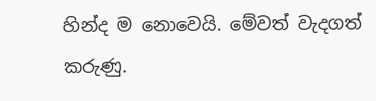හින්ද ම නොවෙයි. මේවත් වැදගත් කරුණු.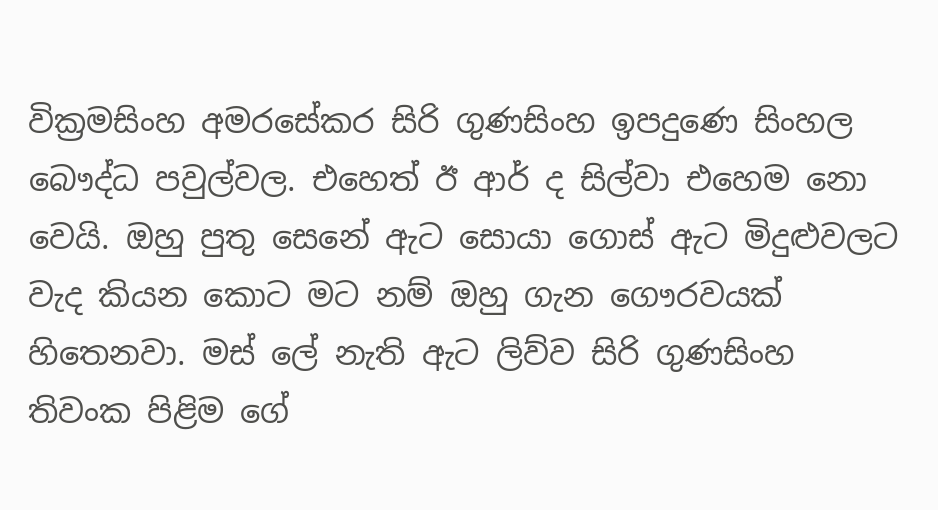වික්‍රමසිංහ අමරසේකර සිරි ගුණසිංහ ඉපදුණෙ සිංහල බෞද්ධ පවුල්වල. එහෙත් ඊ ආර් ද සිල්වා එහෙම නො වෙයි. ඔහු පුතු සෙනේ ඇට සොයා ගොස් ඇට මිදුළුවලට වැද කියන කොට මට නම් ඔහු ගැන ගෞරවයක් හිතෙනවා. මස් ලේ නැති ඇට ලිව්ව සිරි ගුණසිංහ තිවංක පිළිම ගේ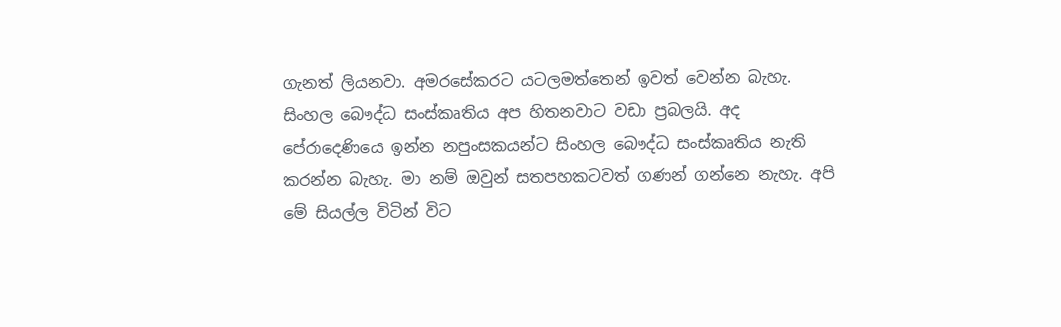ගැනත් ලියනවා. අමරසේකරට යටලමත්තෙන් ඉවත් වෙන්න බැහැ. සිංහල බෞද්ධ සංස්කෘතිය අප හිතනවාට වඩා ප්‍රබලයි. අද පේරාදෙණියෙ ඉන්න නපුංසකයන්ට සිංහල බෞද්ධ සංස්කෘතිය නැති කරන්න බැහැ. මා නම් ඔවුන් සතපහකටවත් ගණන් ගන්නෙ නැහැ. අපි මේ සියල්ල විටින් විට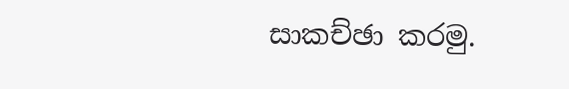සාකච්ඡා කරමු.